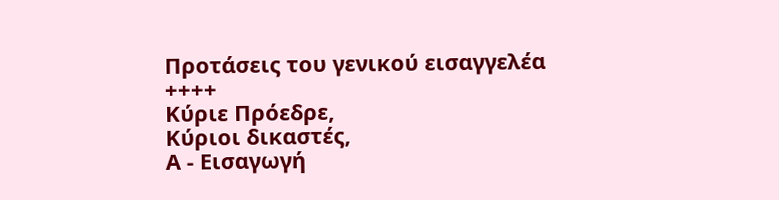Προτάσεις του γενικού εισαγγελέα
++++
Κύριε Πρόεδρε,
Κύριοι δικαστές,
Α - Εισαγωγή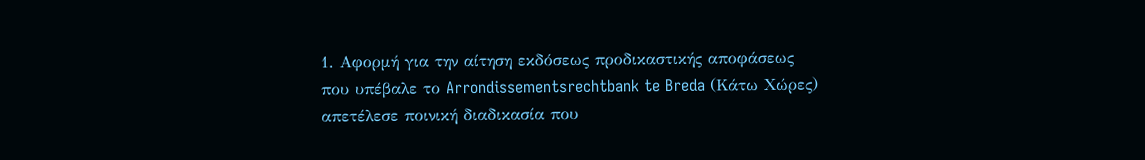1. Αφορμή για την αίτηση εκδόσεως προδικαστικής αποφάσεως που υπέβαλε το Arrondissementsrechtbank te Breda (Κάτω Χώρες) απετέλεσε ποινική διαδικασία που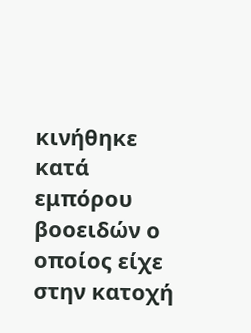κινήθηκε κατά εμπόρου βοοειδών ο οποίος είχε στην κατοχή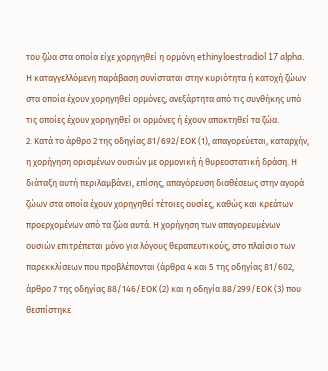του ζώα στα οποία είχε χορηγηθεί η ορμόνη ethinyloestradiol 17 alpha. Η καταγγελλόμενη παράβαση συνίσταται στην κυριότητα ή κατοχή ζώων στα οποία έχουν χορηγηθεί ορμόνες, ανεξάρτητα από τις συνθήκης υπό τις οποίες έχουν χορηγηθεί οι ορμόνες ή έχουν αποκτηθεί τα ζώα.
2. Κατά το άρθρο 2 της οδηγίας 81/692/ΕΟΚ (1), απαγορεύεται, καταρχήν, η χορήγηση ορισμένων ουσιών με ορμονική ή θυρεοστατική δράση. Η διάταξη αυτή περιλαμβάνει, επίσης, απαγόρευση διαθέσεως στην αγορά ζώων στα οποία έχουν χορηγηθεί τέτοιες ουσίες, καθώς και κρεάτων προερχομένων από τα ζώα αυτά. Η χορήγηση των απαγορευμένων ουσιών επιτρέπεται μόνο για λόγους θεραπευτικούς, στο πλαίσιο των παρεκκλίσεων που προβλέπονται (άρθρα 4 και 5 της οδηγίας 81/602, άρθρο 7 της οδηγίας 88/146/ΕΟΚ (2) και η οδηγία 88/299/ΕΟΚ (3) που θεσπίστηκε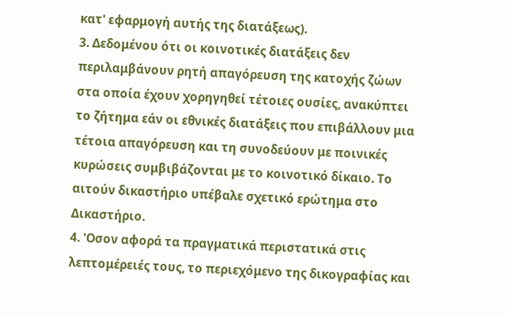κατ' εφαρμογή αυτής της διατάξεως).
3. Δεδομένου ότι οι κοινοτικές διατάξεις δεν περιλαμβάνουν ρητή απαγόρευση της κατοχής ζώων στα οποία έχουν χορηγηθεί τέτοιες ουσίες, ανακύπτει το ζήτημα εάν οι εθνικές διατάξεις που επιβάλλουν μια τέτοια απαγόρευση και τη συνοδεύουν με ποινικές κυρώσεις συμβιβάζονται με το κοινοτικό δίκαιο. Το αιτούν δικαστήριο υπέβαλε σχετικό ερώτημα στο Δικαστήριο.
4. 'Οσον αφορά τα πραγματικά περιστατικά στις λεπτομέρειές τους, το περιεχόμενο της δικογραφίας και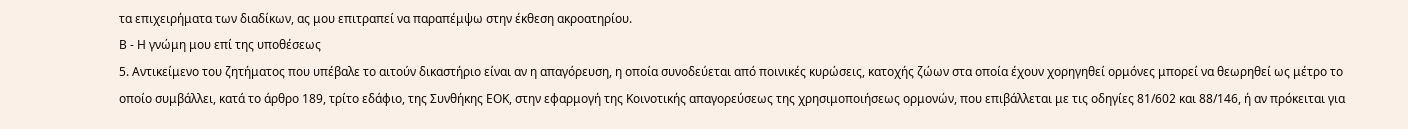τα επιχειρήματα των διαδίκων, ας μου επιτραπεί να παραπέμψω στην έκθεση ακροατηρίου.
Β - Η γνώμη μου επί της υποθέσεως
5. Αντικείμενο του ζητήματος που υπέβαλε το αιτούν δικαστήριο είναι αν η απαγόρευση, η οποία συνοδεύεται από ποινικές κυρώσεις, κατοχής ζώων στα οποία έχουν χορηγηθεί ορμόνες μπορεί να θεωρηθεί ως μέτρο το οποίο συμβάλλει, κατά το άρθρο 189, τρίτο εδάφιο, της Συνθήκης ΕΟΚ, στην εφαρμογή της Κοινοτικής απαγορεύσεως της χρησιμοποιήσεως ορμονών, που επιβάλλεται με τις οδηγίες 81/602 και 88/146, ή αν πρόκειται για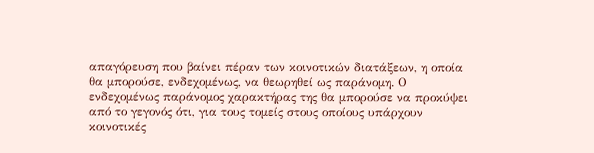απαγόρευση που βαίνει πέραν των κοινοτικών διατάξεων, η οποία θα μπορούσε, ενδεχομένως, να θεωρηθεί ως παράνομη. Ο ενδεχομένως παράνομος χαρακτήρας της θα μπορούσε να προκύψει από το γεγονός ότι, για τους τομείς στους οποίους υπάρχουν κοινοτικές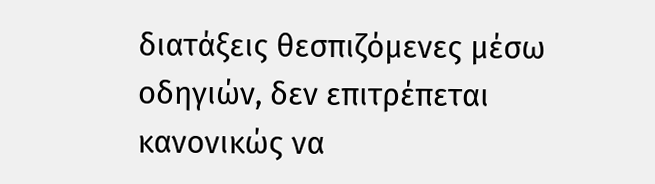διατάξεις θεσπιζόμενες μέσω οδηγιών, δεν επιτρέπεται κανονικώς να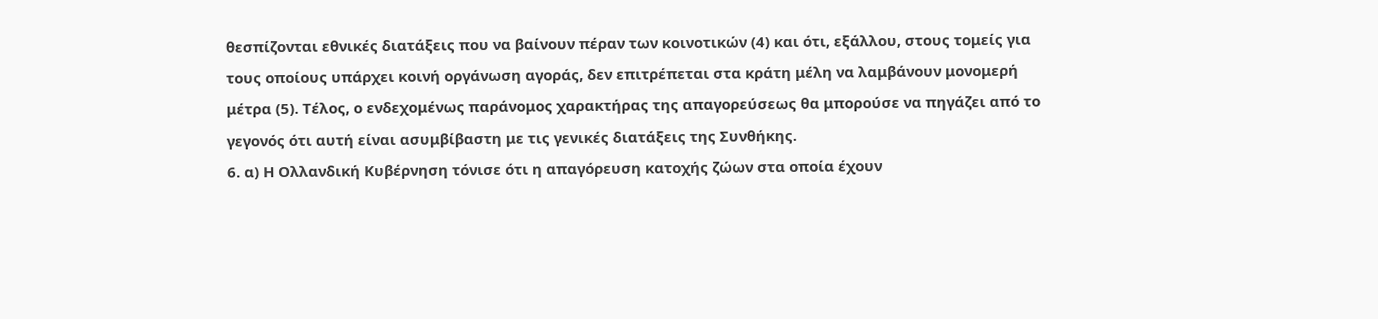θεσπίζονται εθνικές διατάξεις που να βαίνουν πέραν των κοινοτικών (4) και ότι, εξάλλου, στους τομείς για τους οποίους υπάρχει κοινή οργάνωση αγοράς, δεν επιτρέπεται στα κράτη μέλη να λαμβάνουν μονομερή μέτρα (5). Τέλος, ο ενδεχομένως παράνομος χαρακτήρας της απαγορεύσεως θα μπορούσε να πηγάζει από το γεγονός ότι αυτή είναι ασυμβίβαστη με τις γενικές διατάξεις της Συνθήκης.
6. α) Η Ολλανδική Κυβέρνηση τόνισε ότι η απαγόρευση κατοχής ζώων στα οποία έχουν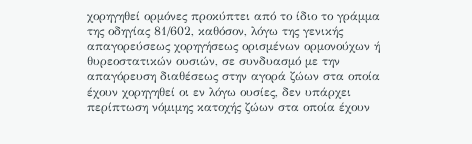χορηγηθεί ορμόνες προκύπτει από το ίδιο το γράμμα της οδηγίας 81/602, καθόσον, λόγω της γενικής απαγορεύσεως χορηγήσεως ορισμένων ορμονούχων ή θυρεοστατικών ουσιών, σε συνδυασμό με την απαγόρευση διαθέσεως στην αγορά ζώων στα οποία έχουν χορηγηθεί οι εν λόγω ουσίες, δεν υπάρχει περίπτωση νόμιμης κατοχής ζώων στα οποία έχουν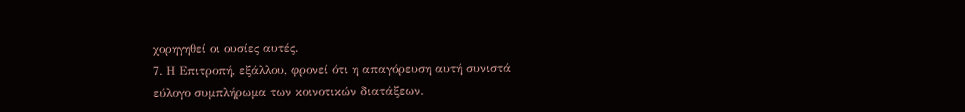χορηγηθεί οι ουσίες αυτές.
7. Η Επιτροπή, εξάλλου, φρονεί ότι η απαγόρευση αυτή συνιστά εύλογο συμπλήρωμα των κοινοτικών διατάξεων.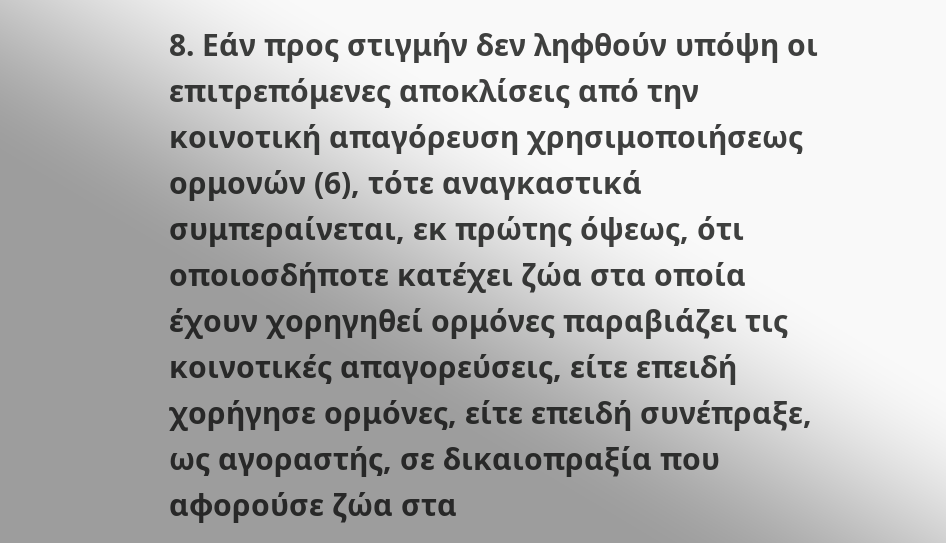8. Εάν προς στιγμήν δεν ληφθούν υπόψη οι επιτρεπόμενες αποκλίσεις από την κοινοτική απαγόρευση χρησιμοποιήσεως ορμονών (6), τότε αναγκαστικά συμπεραίνεται, εκ πρώτης όψεως, ότι οποιοσδήποτε κατέχει ζώα στα οποία έχουν χορηγηθεί ορμόνες παραβιάζει τις κοινοτικές απαγορεύσεις, είτε επειδή χορήγησε ορμόνες, είτε επειδή συνέπραξε, ως αγοραστής, σε δικαιοπραξία που αφορούσε ζώα στα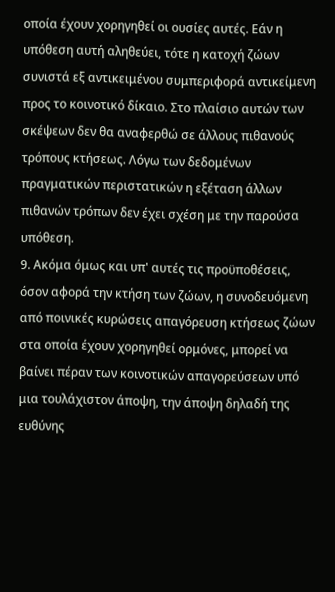οποία έχουν χορηγηθεί οι ουσίες αυτές. Εάν η υπόθεση αυτή αληθεύει, τότε η κατοχή ζώων συνιστά εξ αντικειμένου συμπεριφορά αντικείμενη προς το κοινοτικό δίκαιο. Στο πλαίσιο αυτών των σκέψεων δεν θα αναφερθώ σε άλλους πιθανούς τρόπους κτήσεως. Λόγω των δεδομένων πραγματικών περιστατικών η εξέταση άλλων πιθανών τρόπων δεν έχει σχέση με την παρούσα υπόθεση.
9. Ακόμα όμως και υπ' αυτές τις προϋποθέσεις, όσον αφορά την κτήση των ζώων, η συνοδευόμενη από ποινικές κυρώσεις απαγόρευση κτήσεως ζώων στα οποία έχουν χορηγηθεί ορμόνες, μπορεί να βαίνει πέραν των κοινοτικών απαγορεύσεων υπό μια τουλάχιστον άποψη, την άποψη δηλαδή της ευθύνης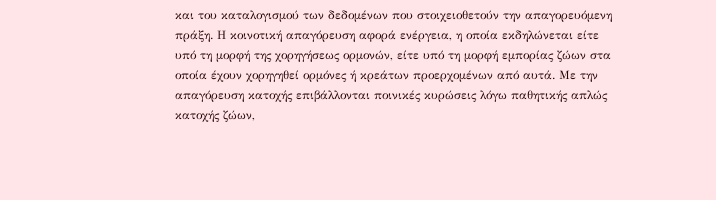και του καταλογισμού των δεδομένων που στοιχειοθετούν την απαγορευόμενη πράξη. Η κοινοτική απαγόρευση αφορά ενέργεια, η οποία εκδηλώνεται είτε υπό τη μορφή της χορηγήσεως ορμονών, είτε υπό τη μορφή εμπορίας ζώων στα οποία έχουν χορηγηθεί ορμόνες ή κρεάτων προερχομένων από αυτά. Με την απαγόρευση κατοχής επιβάλλονται ποινικές κυρώσεις λόγω παθητικής απλώς κατοχής ζώων,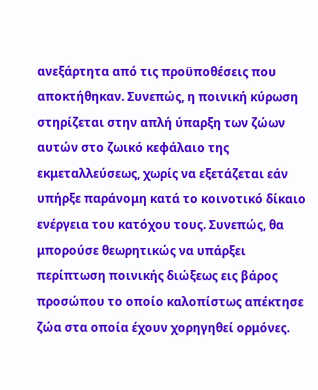ανεξάρτητα από τις προϋποθέσεις που αποκτήθηκαν. Συνεπώς, η ποινική κύρωση στηρίζεται στην απλή ύπαρξη των ζώων αυτών στο ζωικό κεφάλαιο της εκμεταλλεύσεως, χωρίς να εξετάζεται εάν υπήρξε παράνομη κατά το κοινοτικό δίκαιο ενέργεια του κατόχου τους. Συνεπώς, θα μπορούσε θεωρητικώς να υπάρξει περίπτωση ποινικής διώξεως εις βάρος προσώπου το οποίο καλοπίστως απέκτησε ζώα στα οποία έχουν χορηγηθεί ορμόνες.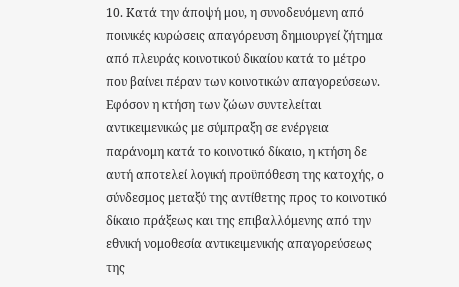10. Κατά την άποψή μου, η συνοδευόμενη από ποινικές κυρώσεις απαγόρευση δημιουργεί ζήτημα από πλευράς κοινοτικού δικαίου κατά το μέτρο που βαίνει πέραν των κοινοτικών απαγορεύσεων. Εφόσον η κτήση των ζώων συντελείται αντικειμενικώς με σύμπραξη σε ενέργεια παράνομη κατά το κοινοτικό δίκαιο, η κτήση δε αυτή αποτελεί λογική προϋπόθεση της κατοχής, ο σύνδεσμος μεταξύ της αντίθετης προς το κοινοτικό δίκαιο πράξεως και της επιβαλλόμενης από την εθνική νομοθεσία αντικειμενικής απαγορεύσεως της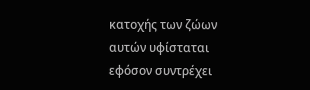κατοχής των ζώων αυτών υφίσταται εφόσον συντρέχει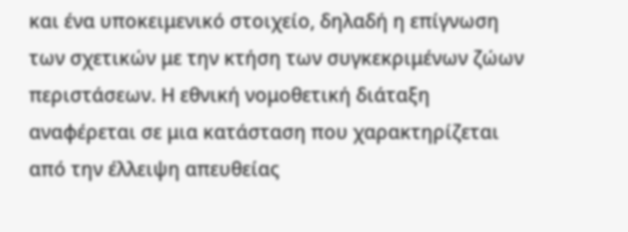και ένα υποκειμενικό στοιχείο, δηλαδή η επίγνωση των σχετικών με την κτήση των συγκεκριμένων ζώων περιστάσεων. Η εθνική νομοθετική διάταξη αναφέρεται σε μια κατάσταση που χαρακτηρίζεται από την έλλειψη απευθείας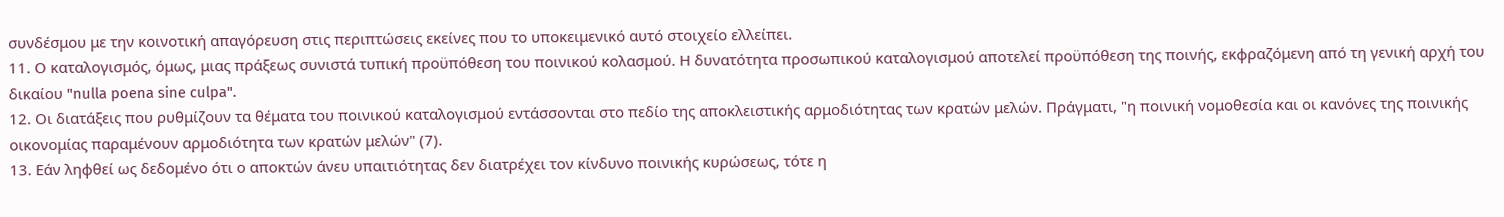συνδέσμου με την κοινοτική απαγόρευση στις περιπτώσεις εκείνες που το υποκειμενικό αυτό στοιχείο ελλείπει.
11. Ο καταλογισμός, όμως, μιας πράξεως συνιστά τυπική προϋπόθεση του ποινικού κολασμού. Η δυνατότητα προσωπικού καταλογισμού αποτελεί προϋπόθεση της ποινής, εκφραζόμενη από τη γενική αρχή του δικαίου "nulla poena sine culpa".
12. Οι διατάξεις που ρυθμίζουν τα θέματα του ποινικού καταλογισμού εντάσσονται στο πεδίο της αποκλειστικής αρμοδιότητας των κρατών μελών. Πράγματι, "η ποινική νομοθεσία και οι κανόνες της ποινικής οικονομίας παραμένουν αρμοδιότητα των κρατών μελών" (7).
13. Εάν ληφθεί ως δεδομένο ότι ο αποκτών άνευ υπαιτιότητας δεν διατρέχει τον κίνδυνο ποινικής κυρώσεως, τότε η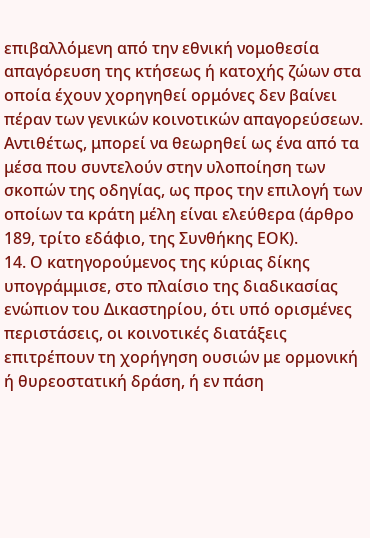επιβαλλόμενη από την εθνική νομοθεσία απαγόρευση της κτήσεως ή κατοχής ζώων στα οποία έχουν χορηγηθεί ορμόνες δεν βαίνει πέραν των γενικών κοινοτικών απαγορεύσεων. Αντιθέτως, μπορεί να θεωρηθεί ως ένα από τα μέσα που συντελούν στην υλοποίηση των σκοπών της οδηγίας, ως προς την επιλογή των οποίων τα κράτη μέλη είναι ελεύθερα (άρθρο 189, τρίτο εδάφιο, της Συνθήκης ΕΟΚ).
14. Ο κατηγορούμενος της κύριας δίκης υπογράμμισε, στο πλαίσιο της διαδικασίας ενώπιον του Δικαστηρίου, ότι υπό ορισμένες περιστάσεις, οι κοινοτικές διατάξεις επιτρέπουν τη χορήγηση ουσιών με ορμονική ή θυρεοστατική δράση, ή εν πάση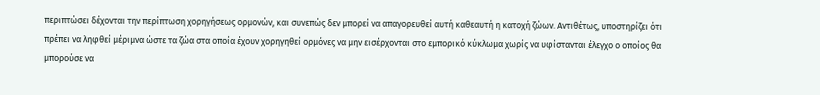περιπτώσει δέχονται την περίπτωση χορηγήσεως ορμονών, και συνεπώς δεν μπορεί να απαγορευθεί αυτή καθεαυτή η κατοχή ζώων. Αντιθέτως, υποστηρίζει ότι πρέπει να ληφθεί μέριμνα ώστε τα ζώα στα οποία έχουν χορηγηθεί ορμόνες να μην εισέρχονται στο εμπορικό κύκλωμα χωρίς να υφίστανται έλεγχο ο οποίος θα μπορούσε να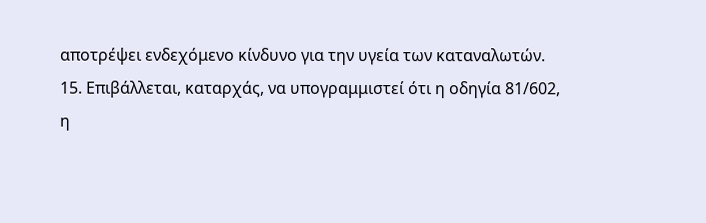αποτρέψει ενδεχόμενο κίνδυνο για την υγεία των καταναλωτών.
15. Επιβάλλεται, καταρχάς, να υπογραμμιστεί ότι η οδηγία 81/602, η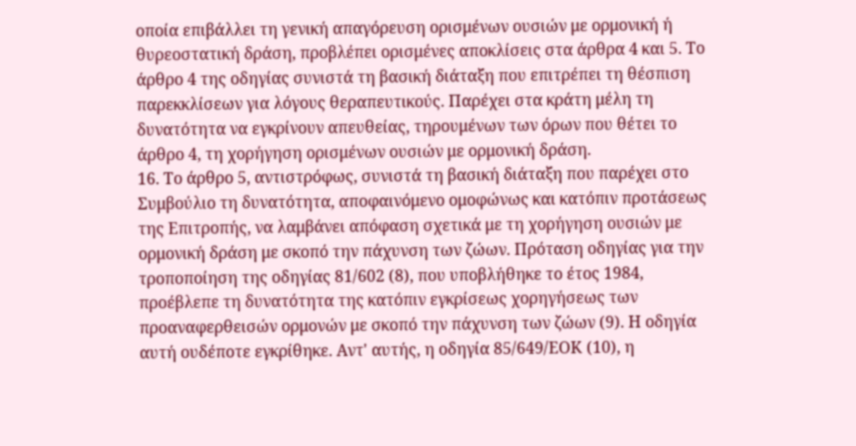οποία επιβάλλει τη γενική απαγόρευση ορισμένων ουσιών με ορμονική ή θυρεοστατική δράση, προβλέπει ορισμένες αποκλίσεις στα άρθρα 4 και 5. Το άρθρο 4 της οδηγίας συνιστά τη βασική διάταξη που επιτρέπει τη θέσπιση παρεκκλίσεων για λόγους θεραπευτικούς. Παρέχει στα κράτη μέλη τη δυνατότητα να εγκρίνουν απευθείας, τηρουμένων των όρων που θέτει το άρθρο 4, τη χορήγηση ορισμένων ουσιών με ορμονική δράση.
16. Το άρθρο 5, αντιστρόφως, συνιστά τη βασική διάταξη που παρέχει στο Συμβούλιο τη δυνατότητα, αποφαινόμενο ομοφώνως και κατόπιν προτάσεως της Επιτροπής, να λαμβάνει απόφαση σχετικά με τη χορήγηση ουσιών με ορμονική δράση με σκοπό την πάχυνση των ζώων. Πρόταση οδηγίας για την τροποποίηση της οδηγίας 81/602 (8), που υποβλήθηκε το έτος 1984, προέβλεπε τη δυνατότητα της κατόπιν εγκρίσεως χορηγήσεως των προαναφερθεισών ορμονών με σκοπό την πάχυνση των ζώων (9). Η οδηγία αυτή ουδέποτε εγκρίθηκε. Αντ' αυτής, η οδηγία 85/649/ΕΟΚ (10), η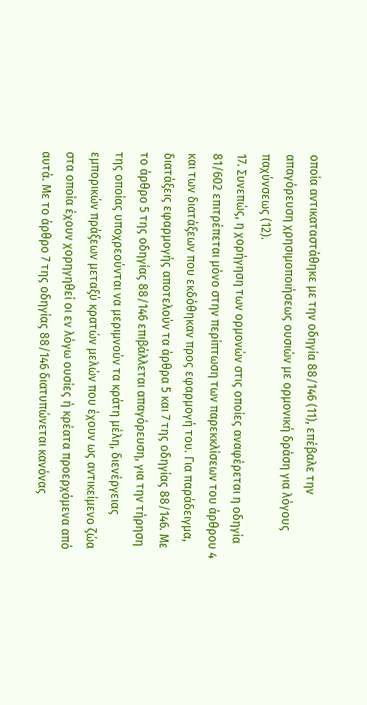οποία αντικαταστάθηκε με την οδηγία 88/146 (11), επέβαλε την απαγόρευση χρησιμοποιήσεως ουσιών με ορμονική δράση για λόγους παχύνσεως (12).
17. Συνεπώς, η χορήγηση των ορμονών στις οποίες αναφέρεται η οδηγία 81/602 επιτρέπεται μόνο στην περίπτωση των παρεκκλίσεων του άρθρου 4 και των διατάξεων που εκδόθηκαν προς εφαρμογή του. Για παράδειγμα, διατάξεις εφαρμογής αποτελούν τα άρθρα 5 και 7 της οδηγίας 88/146. Με το άρθρο 5 της οδηγίας 88/146 επιβάλλεται απαγόρευση, για την τήρηση της οποίας υποχρεούνται να μεριμνούν τα κράτη μέλη, διενέργειας εμπορικών πράξεων μεταξύ κρατών μελών που έχουν ως αντικείμενο ζώα στα οποία έχουν χορηγηθεί οι εν λόγω ουσίες ή κρέατα προερχόμενα από αυτά. Με το άρθρο 7 της οδηγίας 88/146 διατυπώνεται κανόνας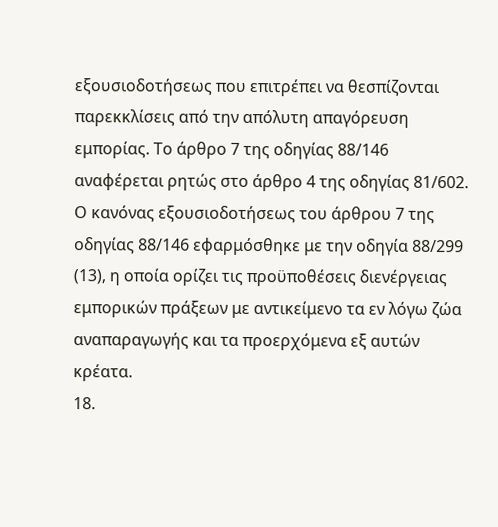εξουσιοδοτήσεως που επιτρέπει να θεσπίζονται παρεκκλίσεις από την απόλυτη απαγόρευση εμπορίας. Το άρθρο 7 της οδηγίας 88/146 αναφέρεται ρητώς στο άρθρο 4 της οδηγίας 81/602. Ο κανόνας εξουσιοδοτήσεως του άρθρου 7 της οδηγίας 88/146 εφαρμόσθηκε με την οδηγία 88/299 (13), η οποία ορίζει τις προϋποθέσεις διενέργειας εμπορικών πράξεων με αντικείμενο τα εν λόγω ζώα αναπαραγωγής και τα προερχόμενα εξ αυτών κρέατα.
18.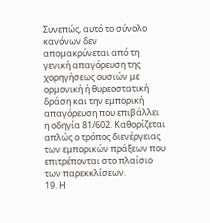Συνεπώς, αυτό το σύνολο κανόνων δεν απομακρύνεται από τη γενική απαγόρευση της χορηγήσεως ουσιών με ορμονική ή θυρεοστατική δράση και την εμπορική απαγόρευση που επιβάλλει η οδηγία 81/602. Καθορίζεται απλώς ο τρόπος διενέργειας των εμπορικών πράξεων που επιτρέπονται στο πλαίσιο των παρεκκλίσεων.
19. Η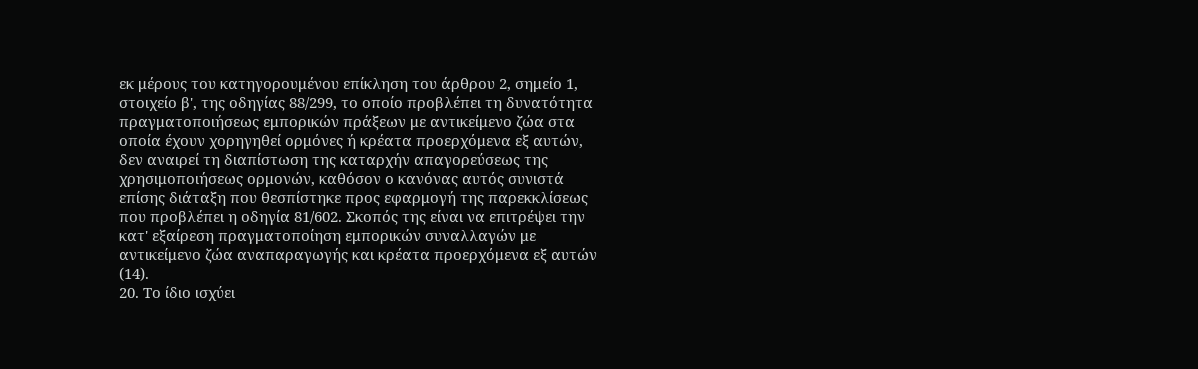εκ μέρους του κατηγορουμένου επίκληση του άρθρου 2, σημείο 1, στοιχείο β', της οδηγίας 88/299, το οποίο προβλέπει τη δυνατότητα πραγματοποιήσεως εμπορικών πράξεων με αντικείμενο ζώα στα οποία έχουν χορηγηθεί ορμόνες ή κρέατα προερχόμενα εξ αυτών, δεν αναιρεί τη διαπίστωση της καταρχήν απαγορεύσεως της χρησιμοποιήσεως ορμονών, καθόσον ο κανόνας αυτός συνιστά επίσης διάταξη που θεσπίστηκε προς εφαρμογή της παρεκκλίσεως που προβλέπει η οδηγία 81/602. Σκοπός της είναι να επιτρέψει την κατ' εξαίρεση πραγματοποίηση εμπορικών συναλλαγών με αντικείμενο ζώα αναπαραγωγής και κρέατα προερχόμενα εξ αυτών (14).
20. Το ίδιο ισχύει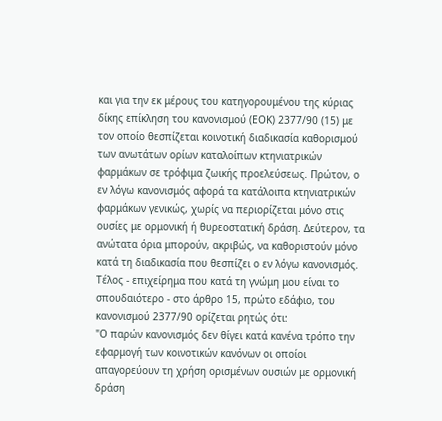και για την εκ μέρους του κατηγορουμένου της κύριας δίκης επίκληση του κανονισμού (ΕΟΚ) 2377/90 (15) με τον οποίο θεσπίζεται κοινοτική διαδικασία καθορισμού των ανωτάτων ορίων καταλοίπων κτηνιατρικών φαρμάκων σε τρόφιμα ζωικής προελεύσεως. Πρώτον, ο εν λόγω κανονισμός αφορά τα κατάλοιπα κτηνιατρικών φαρμάκων γενικώς, χωρίς να περιορίζεται μόνο στις ουσίες με ορμονική ή θυρεοστατική δράση. Δεύτερον, τα ανώτατα όρια μπορούν, ακριβώς, να καθοριστούν μόνο κατά τη διαδικασία που θεσπίζει ο εν λόγω κανονισμός. Τέλος - επιχείρημα που κατά τη γνώμη μου είναι το σπουδαιότερο - στο άρθρο 15, πρώτο εδάφιο, του κανονισμού 2377/90 ορίζεται ρητώς ότι:
"Ο παρών κανονισμός δεν θίγει κατά κανένα τρόπο την εφαρμογή των κοινοτικών κανόνων οι οποίοι απαγορεύουν τη χρήση ορισμένων ουσιών με ορμονική δράση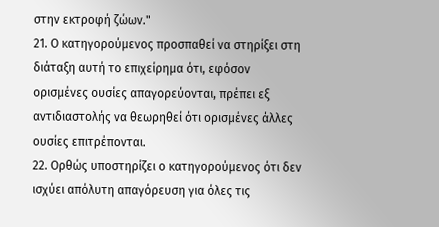στην εκτροφή ζώων."
21. Ο κατηγορούμενος προσπαθεί να στηρίξει στη διάταξη αυτή το επιχείρημα ότι, εφόσον ορισμένες ουσίες απαγορεύονται, πρέπει εξ αντιδιαστολής να θεωρηθεί ότι ορισμένες άλλες ουσίες επιτρέπονται.
22. Ορθώς υποστηρίζει ο κατηγορούμενος ότι δεν ισχύει απόλυτη απαγόρευση για όλες τις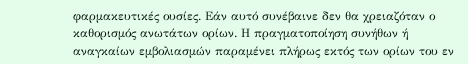φαρμακευτικές ουσίες. Εάν αυτό συνέβαινε δεν θα χρειαζόταν ο καθορισμός ανωτάτων ορίων. Η πραγματοποίηση συνήθων ή αναγκαίων εμβολιασμών παραμένει πλήρως εκτός των ορίων του εν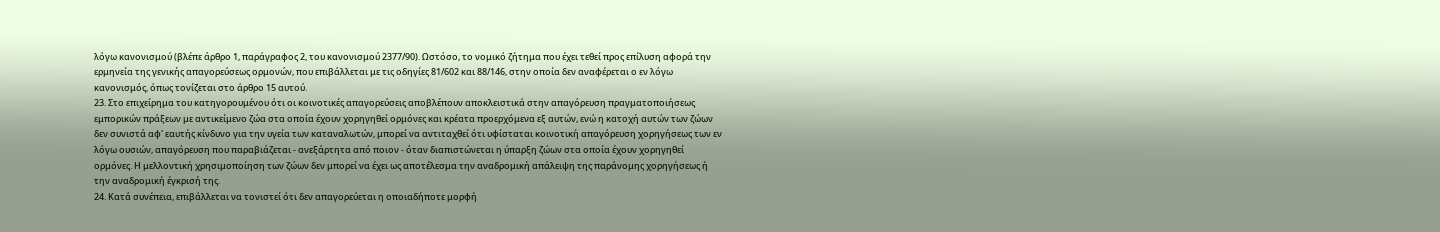λόγω κανονισμού (βλέπε άρθρο 1, παράγραφος 2, του κανονισμού 2377/90). Ωστόσο, το νομικό ζήτημα που έχει τεθεί προς επίλυση αφορά την ερμηνεία της γενικής απαγορεύσεως ορμονών, που επιβάλλεται με τις οδηγίες 81/602 και 88/146, στην οποία δεν αναφέρεται ο εν λόγω κανονισμός, όπως τονίζεται στο άρθρο 15 αυτού.
23. Στο επιχείρημα του κατηγορουμένου ότι οι κοινοτικές απαγορεύσεις αποβλέπουν αποκλειστικά στην απαγόρευση πραγματοποιήσεως εμπορικών πράξεων με αντικείμενο ζώα στα οποία έχουν χορηγηθεί ορμόνες και κρέατα προερχόμενα εξ αυτών, ενώ η κατοχή αυτών των ζώων δεν συνιστά αφ' εαυτής κίνδυνο για την υγεία των καταναλωτών, μπορεί να αντιταχθεί ότι υφίσταται κοινοτική απαγόρευση χορηγήσεως των εν λόγω ουσιών, απαγόρευση που παραβιάζεται - ανεξάρτητα από ποιον - όταν διαπιστώνεται η ύπαρξη ζώων στα οποία έχουν χορηγηθεί ορμόνες. Η μελλοντική χρησιμοποίηση των ζώων δεν μπορεί να έχει ως αποτέλεσμα την αναδρομική απάλειψη της παράνομης χορηγήσεως ή την αναδρομική έγκρισή της.
24. Κατά συνέπεια, επιβάλλεται να τονιστεί ότι δεν απαγορεύεται η οποιαδήποτε μορφή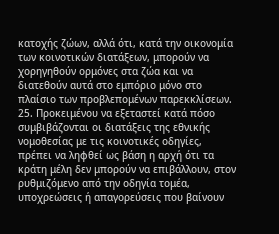κατοχής ζώων, αλλά ότι, κατά την οικονομία των κοινοτικών διατάξεων, μπορούν να χορηγηθούν ορμόνες στα ζώα και να διατεθούν αυτά στο εμπόριο μόνο στο πλαίσιο των προβλεπομένων παρεκκλίσεων.
25. Προκειμένου να εξεταστεί κατά πόσο συμβιβάζονται οι διατάξεις της εθνικής νομοθεσίας με τις κοινοτικές οδηγίες, πρέπει να ληφθεί ως βάση η αρχή ότι τα κράτη μέλη δεν μπορούν να επιβάλλουν, στον ρυθμιζόμενο από την οδηγία τομέα, υποχρεώσεις ή απαγορεύσεις που βαίνουν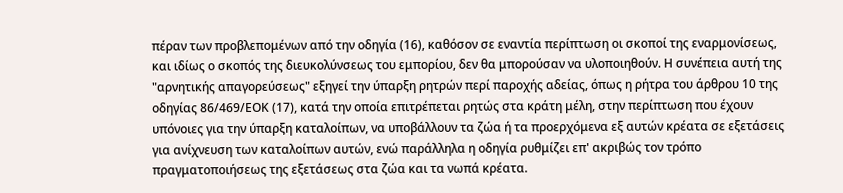πέραν των προβλεπομένων από την οδηγία (16), καθόσον σε εναντία περίπτωση οι σκοποί της εναρμονίσεως, και ιδίως ο σκοπός της διευκολύνσεως του εμπορίου, δεν θα μπορούσαν να υλοποιηθούν. Η συνέπεια αυτή της "αρνητικής απαγορεύσεως" εξηγεί την ύπαρξη ρητρών περί παροχής αδείας, όπως η ρήτρα του άρθρου 10 της οδηγίας 86/469/ΕΟΚ (17), κατά την οποία επιτρέπεται ρητώς στα κράτη μέλη, στην περίπτωση που έχουν υπόνοιες για την ύπαρξη καταλοίπων, να υποβάλλουν τα ζώα ή τα προερχόμενα εξ αυτών κρέατα σε εξετάσεις για ανίχνευση των καταλοίπων αυτών, ενώ παράλληλα η οδηγία ρυθμίζει επ' ακριβώς τον τρόπο πραγματοποιήσεως της εξετάσεως στα ζώα και τα νωπά κρέατα.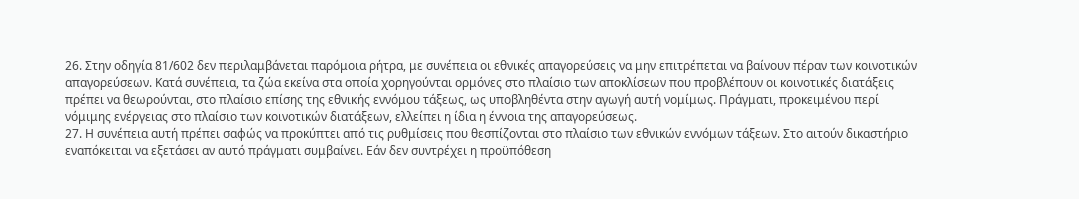26. Στην οδηγία 81/602 δεν περιλαμβάνεται παρόμοια ρήτρα, με συνέπεια οι εθνικές απαγορεύσεις να μην επιτρέπεται να βαίνουν πέραν των κοινοτικών απαγορεύσεων. Κατά συνέπεια, τα ζώα εκείνα στα οποία χορηγούνται ορμόνες στο πλαίσιο των αποκλίσεων που προβλέπουν οι κοινοτικές διατάξεις πρέπει να θεωρούνται, στο πλαίσιο επίσης της εθνικής εννόμου τάξεως, ως υποβληθέντα στην αγωγή αυτή νομίμως. Πράγματι, προκειμένου περί νόμιμης ενέργειας στο πλαίσιο των κοινοτικών διατάξεων, ελλείπει η ίδια η έννοια της απαγορεύσεως.
27. Η συνέπεια αυτή πρέπει σαφώς να προκύπτει από τις ρυθμίσεις που θεσπίζονται στο πλαίσιο των εθνικών εννόμων τάξεων. Στο αιτούν δικαστήριο εναπόκειται να εξετάσει αν αυτό πράγματι συμβαίνει. Εάν δεν συντρέχει η προϋπόθεση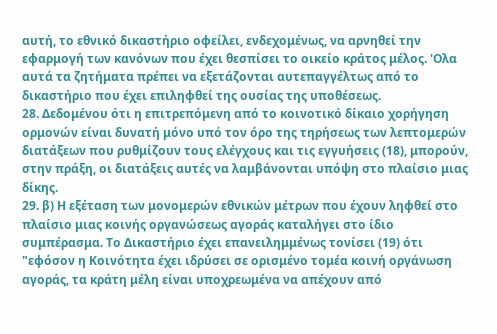αυτή, το εθνικό δικαστήριο οφείλει, ενδεχομένως, να αρνηθεί την εφαρμογή των κανόνων που έχει θεσπίσει το οικείο κράτος μέλος. 'Ολα αυτά τα ζητήματα πρέπει να εξετάζονται αυτεπαγγέλτως από το δικαστήριο που έχει επιληφθεί της ουσίας της υποθέσεως.
28. Δεδομένου ότι η επιτρεπόμενη από το κοινοτικό δίκαιο χορήγηση ορμονών είναι δυνατή μόνο υπό τον όρο της τηρήσεως των λεπτομερών διατάξεων που ρυθμίζουν τους ελέγχους και τις εγγυήσεις (18), μπορούν, στην πράξη, οι διατάξεις αυτές να λαμβάνονται υπόψη στο πλαίσιο μιας δίκης.
29. β) Η εξέταση των μονομερών εθνικών μέτρων που έχουν ληφθεί στο πλαίσιο μιας κοινής οργανώσεως αγοράς καταλήγει στο ίδιο συμπέρασμα. Το Δικαστήριο έχει επανειλημμένως τονίσει (19) ότι
"εφόσον η Κοινότητα έχει ιδρύσει σε ορισμένο τομέα κοινή οργάνωση αγοράς, τα κράτη μέλη είναι υποχρεωμένα να απέχουν από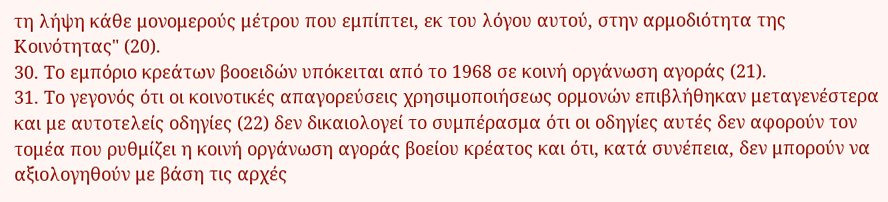τη λήψη κάθε μονομερούς μέτρου που εμπίπτει, εκ του λόγου αυτού, στην αρμοδιότητα της Κοινότητας" (20).
30. Το εμπόριο κρεάτων βοοειδών υπόκειται από το 1968 σε κοινή οργάνωση αγοράς (21).
31. Το γεγονός ότι οι κοινοτικές απαγορεύσεις χρησιμοποιήσεως ορμονών επιβλήθηκαν μεταγενέστερα και με αυτοτελείς οδηγίες (22) δεν δικαιολογεί το συμπέρασμα ότι οι οδηγίες αυτές δεν αφορούν τον τομέα που ρυθμίζει η κοινή οργάνωση αγοράς βοείου κρέατος και ότι, κατά συνέπεια, δεν μπορούν να αξιολογηθούν με βάση τις αρχές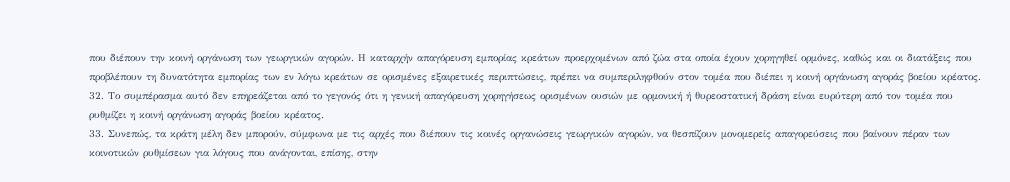που διέπουν την κοινή οργάνωση των γεωργικών αγορών. Η καταρχήν απαγόρευση εμπορίας κρεάτων προερχομένων από ζώα στα οποία έχουν χορηγηθεί ορμόνες, καθώς και οι διατάξεις που προβλέπουν τη δυνατότητα εμπορίας των εν λόγω κρεάτων σε ορισμένες εξαιρετικές περιπτώσεις, πρέπει να συμπεριληφθούν στον τομέα που διέπει η κοινή οργάνωση αγοράς βοείου κρέατος.
32. Το συμπέρασμα αυτό δεν επηρεάζεται από το γεγονός ότι η γενική απαγόρευση χορηγήσεως ορισμένων ουσιών με ορμονική ή θυρεοστατική δράση είναι ευρύτερη από τον τομέα που ρυθμίζει η κοινή οργάνωση αγοράς βοείου κρέατος.
33. Συνεπώς, τα κράτη μέλη δεν μπορούν, σύμφωνα με τις αρχές που διέπουν τις κοινές οργανώσεις γεωργικών αγορών, να θεσπίζουν μονομερείς απαγορεύσεις που βαίνουν πέραν των κοινοτικών ρυθμίσεων για λόγους που ανάγονται, επίσης, στην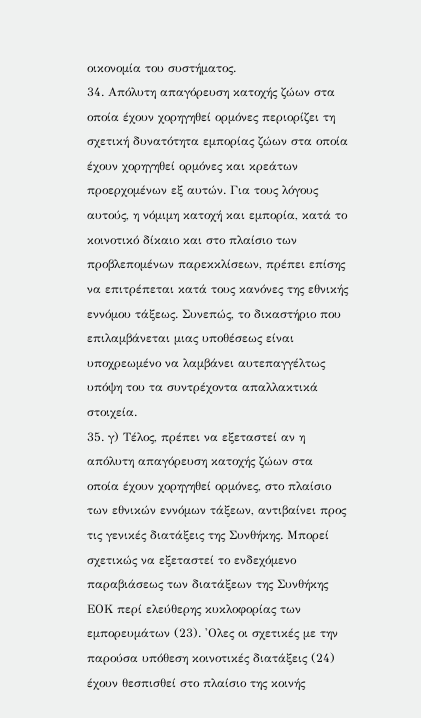οικονομία του συστήματος.
34. Απόλυτη απαγόρευση κατοχής ζώων στα οποία έχουν χορηγηθεί ορμόνες περιορίζει τη σχετική δυνατότητα εμπορίας ζώων στα οποία έχουν χορηγηθεί ορμόνες και κρεάτων προερχομένων εξ αυτών. Για τους λόγους αυτούς, η νόμιμη κατοχή και εμπορία, κατά το κοινοτικό δίκαιο και στο πλαίσιο των προβλεπομένων παρεκκλίσεων, πρέπει επίσης να επιτρέπεται κατά τους κανόνες της εθνικής εννόμου τάξεως. Συνεπώς, το δικαστήριο που επιλαμβάνεται μιας υποθέσεως είναι υποχρεωμένο να λαμβάνει αυτεπαγγέλτως υπόψη του τα συντρέχοντα απαλλακτικά στοιχεία.
35. γ) Τέλος, πρέπει να εξεταστεί αν η απόλυτη απαγόρευση κατοχής ζώων στα οποία έχουν χορηγηθεί ορμόνες, στο πλαίσιο των εθνικών εννόμων τάξεων, αντιβαίνει προς τις γενικές διατάξεις της Συνθήκης. Μπορεί σχετικώς να εξεταστεί το ενδεχόμενο παραβιάσεως των διατάξεων της Συνθήκης ΕΟΚ περί ελεύθερης κυκλοφορίας των εμπορευμάτων (23). 'Ολες οι σχετικές με την παρούσα υπόθεση κοινοτικές διατάξεις (24) έχουν θεσπισθεί στο πλαίσιο της κοινής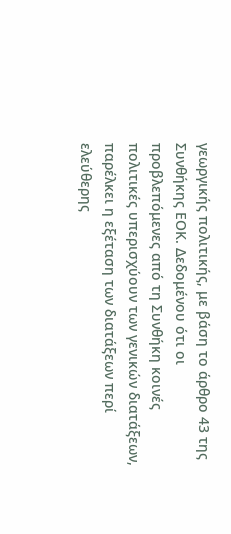γεωργικής πολιτικής, με βάση το άρθρο 43 της Συνθήκης ΕΟΚ. Δεδομένου ότι οι προβλεπόμενες από τη Συνθήκη κοινές πολιτικές υπερισχύουν των γενικών διατάξεων, παρέλκει η εξέταση των διατάξεων περί ελεύθερης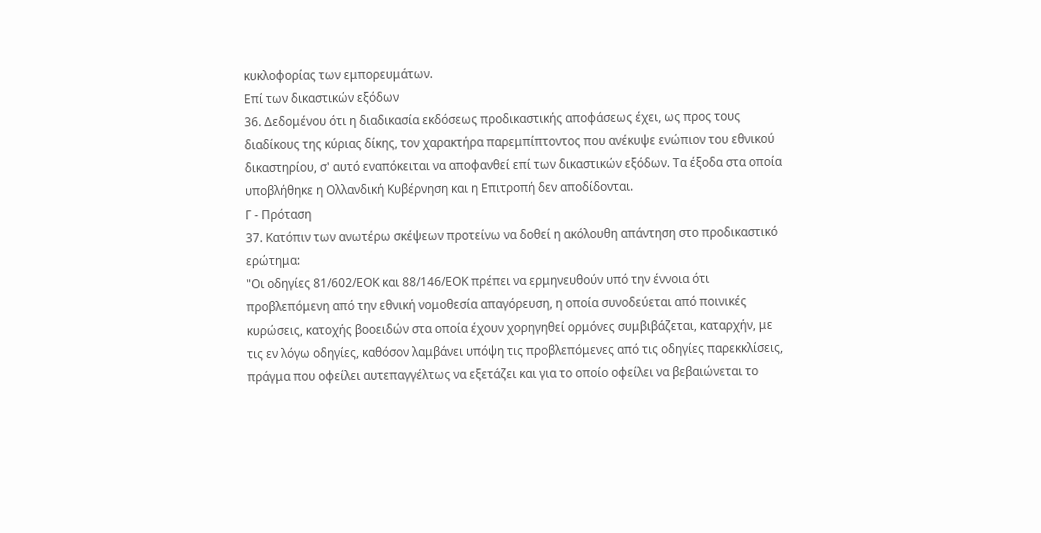κυκλοφορίας των εμπορευμάτων.
Επί των δικαστικών εξόδων
36. Δεδομένου ότι η διαδικασία εκδόσεως προδικαστικής αποφάσεως έχει, ως προς τους διαδίκους της κύριας δίκης, τον χαρακτήρα παρεμπίπτοντος που ανέκυψε ενώπιον του εθνικού δικαστηρίου, σ' αυτό εναπόκειται να αποφανθεί επί των δικαστικών εξόδων. Τα έξοδα στα οποία υποβλήθηκε η Ολλανδική Κυβέρνηση και η Επιτροπή δεν αποδίδονται.
Γ - Πρόταση
37. Κατόπιν των ανωτέρω σκέψεων προτείνω να δοθεί η ακόλουθη απάντηση στο προδικαστικό ερώτημα:
"Οι οδηγίες 81/602/ΕΟΚ και 88/146/ΕΟΚ πρέπει να ερμηνευθούν υπό την έννοια ότι προβλεπόμενη από την εθνική νομοθεσία απαγόρευση, η οποία συνοδεύεται από ποινικές κυρώσεις, κατοχής βοοειδών στα οποία έχουν χορηγηθεί ορμόνες συμβιβάζεται, καταρχήν, με τις εν λόγω οδηγίες, καθόσον λαμβάνει υπόψη τις προβλεπόμενες από τις οδηγίες παρεκκλίσεις, πράγμα που οφείλει αυτεπαγγέλτως να εξετάζει και για το οποίο οφείλει να βεβαιώνεται το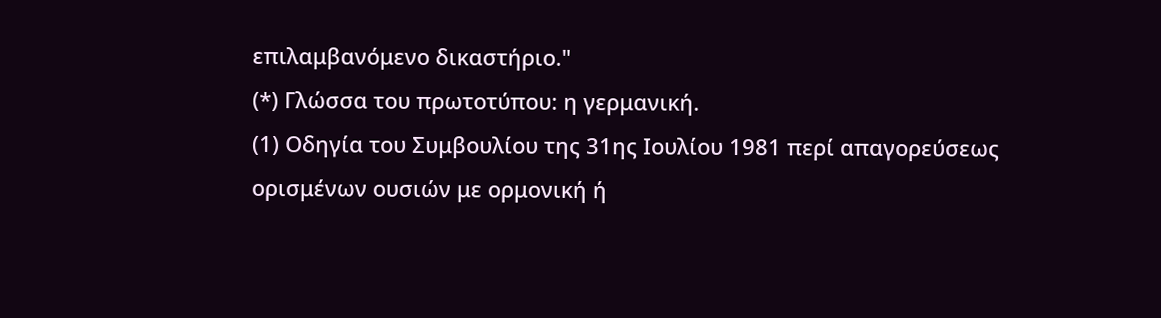επιλαμβανόμενο δικαστήριο."
(*) Γλώσσα του πρωτοτύπου: η γερμανική.
(1) Οδηγία του Συμβουλίου της 31ης Ιουλίου 1981 περί απαγορεύσεως ορισμένων ουσιών με ορμονική ή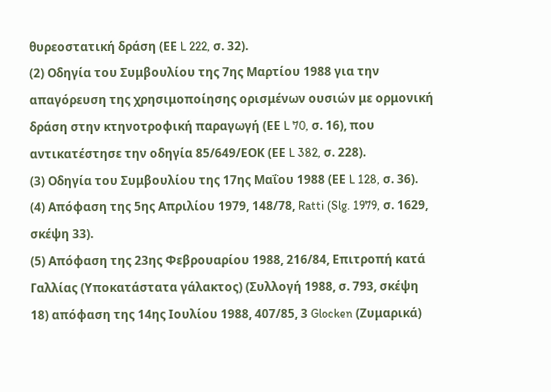θυρεοστατική δράση (ΕΕ L 222, σ. 32).
(2) Οδηγία του Συμβουλίου της 7ης Μαρτίου 1988 για την απαγόρευση της χρησιμοποίησης ορισμένων ουσιών με ορμονική δράση στην κτηνοτροφική παραγωγή (ΕΕ L 70, σ. 16), που αντικατέστησε την οδηγία 85/649/ΕΟΚ (ΕΕ L 382, σ. 228).
(3) Οδηγία του Συμβουλίου της 17ης Μαΐου 1988 (ΕΕ L 128, σ. 36).
(4) Απόφαση της 5ης Απριλίου 1979, 148/78, Ratti (Slg. 1979, σ. 1629, σκέψη 33).
(5) Απόφαση της 23ης Φεβρουαρίου 1988, 216/84, Επιτροπή κατά Γαλλίας (Υποκατάστατα γάλακτος) (Συλλογή 1988, σ. 793, σκέψη 18) απόφαση της 14ης Ιουλίου 1988, 407/85, 3 Glocken (Ζυμαρικά)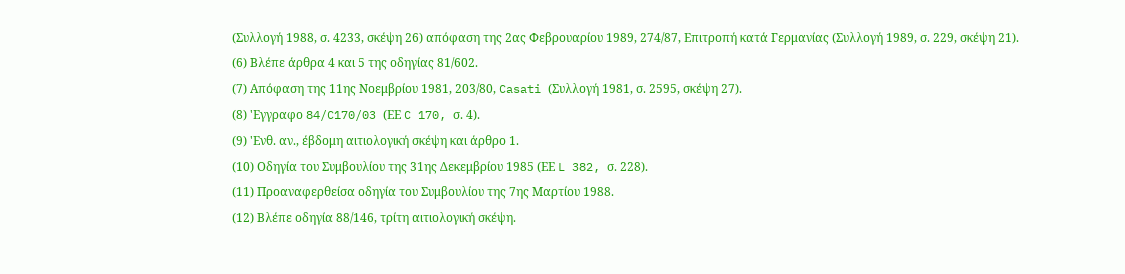(Συλλογή 1988, σ. 4233, σκέψη 26) απόφαση της 2ας Φεβρουαρίου 1989, 274/87, Επιτροπή κατά Γερμανίας (Συλλογή 1989, σ. 229, σκέψη 21).
(6) Βλέπε άρθρα 4 και 5 της οδηγίας 81/602.
(7) Απόφαση της 11ης Νοεμβρίου 1981, 203/80, Casati (Συλλογή 1981, σ. 2595, σκέψη 27).
(8) 'Εγγραφο 84/C170/03 (ΕΕ C 170, σ. 4).
(9) 'Ενθ. αν., έβδομη αιτιολογική σκέψη και άρθρο 1.
(10) Οδηγία του Συμβουλίου της 31ης Δεκεμβρίου 1985 (ΕΕ L 382, σ. 228).
(11) Προαναφερθείσα οδηγία του Συμβουλίου της 7ης Μαρτίου 1988.
(12) Βλέπε οδηγία 88/146, τρίτη αιτιολογική σκέψη.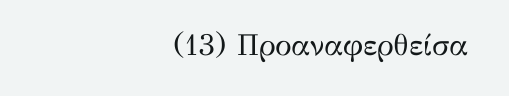(13) Προαναφερθείσα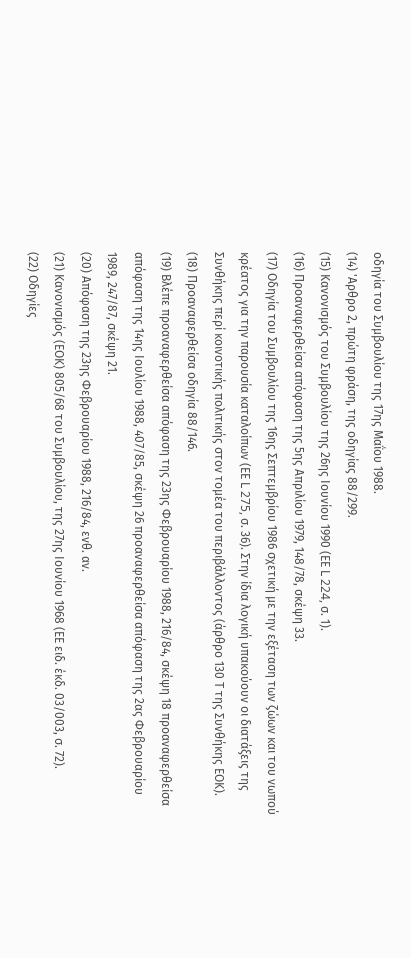οδηγία του Συμβουλίου της 17ης Μαΐου 1988.
(14) 'Αρθρο 2, πρώτη φράση, της οδηγίας 88/299.
(15) Κανονισμός του Συμβουλίου της 26ης Ιουνίου 1990 (ΕΕ L 224, σ. 1).
(16) Προαναφερθείσα απόφαση της 5ης Απριλίου 1979, 148/78, σκέψη 33.
(17) Οδηγία του Συμβουλίου της 16ης Σεπτεμβρίου 1986 σχετική με την εξέταση των ζώων και του νωπού κρέατος για την παρουσία καταλοίπων (ΕΕ L 275, σ. 36). Στην ίδια λογική υπακούουν οι διατάξεις της Συνθήκης περί κοινοτικής πολιτικής στον τομέα του περιβάλλοντος (άρθρο 130 Τ της Συνθήκης ΕΟΚ).
(18) Προαναφερθείσα οδηγία 88/146.
(19) Βλέπε προαναφερθείσα απόφαση της 23ης Φεβρουαρίου 1988, 216/84, σκέψη 18 προαναφερθείσα απόφαση της 14ης Ιουλίου 1988, 407/85, σκέψη 26 προαναφερθείσα απόφαση της 2ας Φεβρουαρίου 1989, 247/87, σκέψη 21.
(20) Απόφαση της 23ης Φεβρουαρίου 1988, 216/84, ενθ. αν.
(21) Κανονισμός (ΕΟΚ) 805/68 του Συμβουλίου, της 27ης Ιουνίου 1968 (ΕΕ ειδ. έκδ. 03/003, σ. 72).
(22) Οδηγίες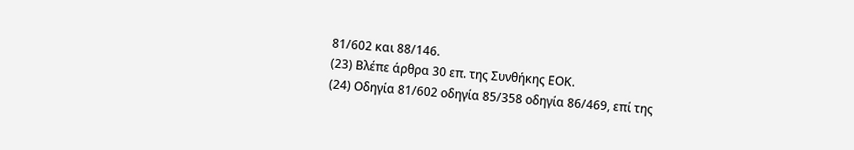81/602 και 88/146.
(23) Βλέπε άρθρα 30 επ. της Συνθήκης ΕΟΚ.
(24) Οδηγία 81/602 οδηγία 85/358 οδηγία 86/469, επί της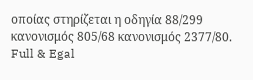οποίας στηρίζεται η οδηγία 88/299 κανονισμός 805/68 κανονισμός 2377/80.
Full & Egal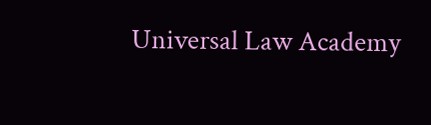Universal Law Academy